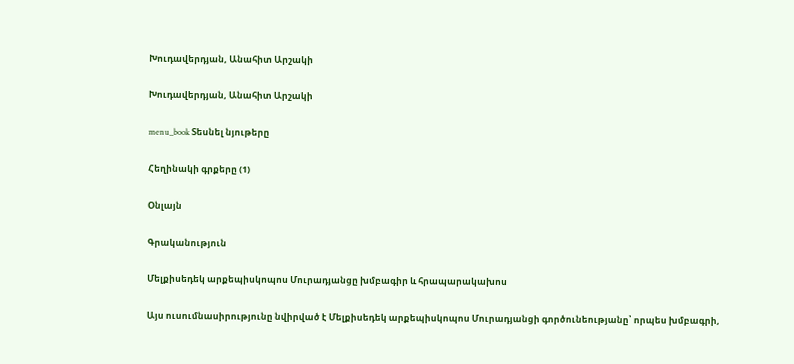Խուդավերդյան, Անահիտ Արշակի

Խուդավերդյան, Անահիտ Արշակի

menu_book Տեսնել նյութերը

Հեղինակի գրքերը (1)

Օնլայն

Գրականություն

Մելքիսեդեկ արքեպիսկոպոս Մուրադյանցը խմբագիր և հրապարակախոս

Այս ուսումնասիրությունը նվիրված է Մելքիսեդեկ արքեպիսկոպոս Մուրադյանցի գործունեությանը՝ որպես խմբագրի,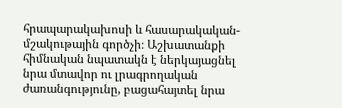հրապարակախոսի և հասարակական-մշակութային գործչի։ Աշխատանքի հիմնական նպատակն է ներկայացնել նրա մտավոր ու լրագրողական ժառանգությունը, բացահայտել նրա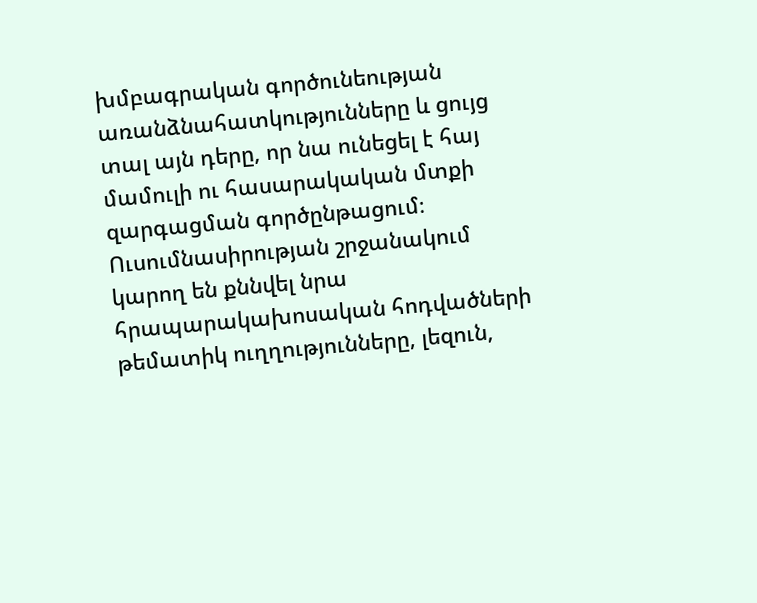խմբագրական գործունեության առանձնահատկությունները և ցույց տալ այն դերը, որ նա ունեցել է հայ մամուլի ու հասարակական մտքի զարգացման գործընթացում։ Ուսումնասիրության շրջանակում կարող են քննվել նրա հրապարակախոսական հոդվածների թեմատիկ ուղղությունները, լեզուն,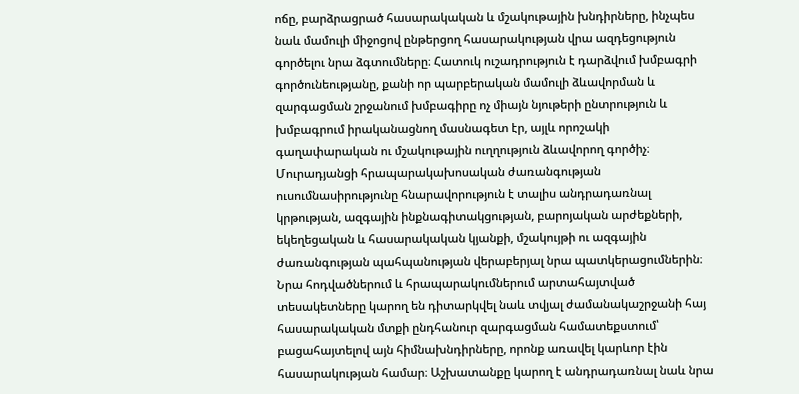ոճը, բարձրացրած հասարակական և մշակութային խնդիրները, ինչպես նաև մամուլի միջոցով ընթերցող հասարակության վրա ազդեցություն գործելու նրա ձգտումները։ Հատուկ ուշադրություն է դարձվում խմբագրի գործունեությանը, քանի որ պարբերական մամուլի ձևավորման և զարգացման շրջանում խմբագիրը ոչ միայն նյութերի ընտրություն և խմբագրում իրականացնող մասնագետ էր, այլև որոշակի գաղափարական ու մշակութային ուղղություն ձևավորող գործիչ։ Մուրադյանցի հրապարակախոսական ժառանգության ուսումնասիրությունը հնարավորություն է տալիս անդրադառնալ կրթության, ազգային ինքնագիտակցության, բարոյական արժեքների, եկեղեցական և հասարակական կյանքի, մշակույթի ու ազգային ժառանգության պահպանության վերաբերյալ նրա պատկերացումներին։ Նրա հոդվածներում և հրապարակումներում արտահայտված տեսակետները կարող են դիտարկվել նաև տվյալ ժամանակաշրջանի հայ հասարակական մտքի ընդհանուր զարգացման համատեքստում՝ բացահայտելով այն հիմնախնդիրները, որոնք առավել կարևոր էին հասարակության համար։ Աշխատանքը կարող է անդրադառնալ նաև նրա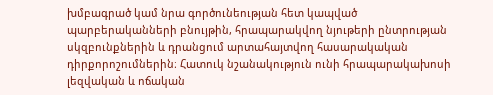խմբագրած կամ նրա գործունեության հետ կապված պարբերականների բնույթին, հրապարակվող նյութերի ընտրության սկզբունքներին և դրանցում արտահայտվող հասարակական դիրքորոշումներին։ Հատուկ նշանակություն ունի հրապարակախոսի լեզվական և ոճական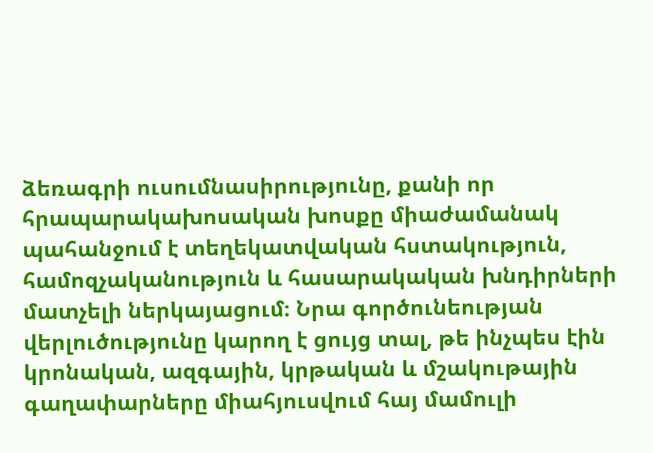ձեռագրի ուսումնասիրությունը, քանի որ հրապարակախոսական խոսքը միաժամանակ պահանջում է տեղեկատվական հստակություն, համոզչականություն և հասարակական խնդիրների մատչելի ներկայացում։ Նրա գործունեության վերլուծությունը կարող է ցույց տալ, թե ինչպես էին կրոնական, ազգային, կրթական և մշակութային գաղափարները միահյուսվում հայ մամուլի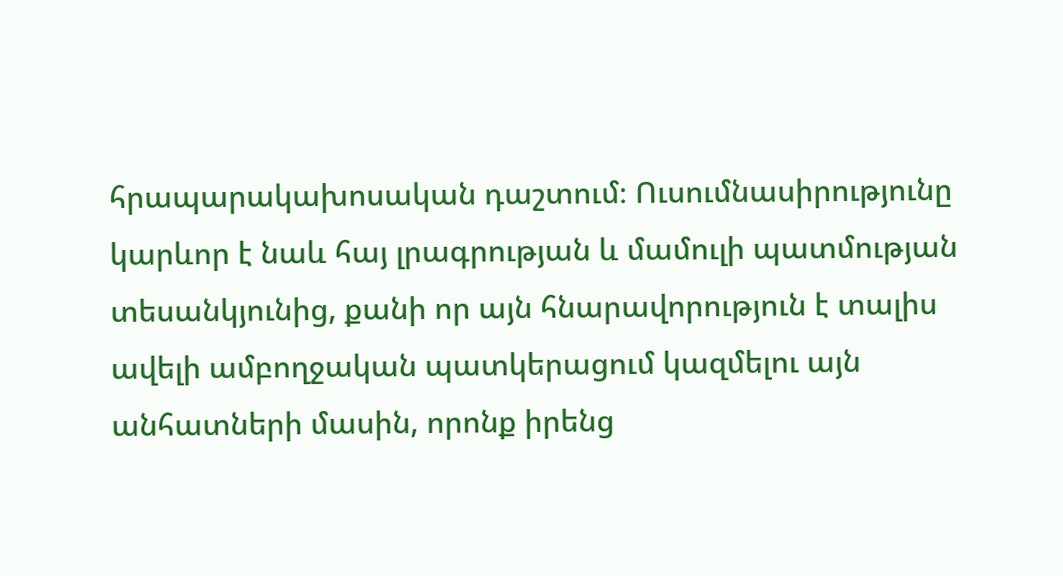հրապարակախոսական դաշտում։ Ուսումնասիրությունը կարևոր է նաև հայ լրագրության և մամուլի պատմության տեսանկյունից, քանի որ այն հնարավորություն է տալիս ավելի ամբողջական պատկերացում կազմելու այն անհատների մասին, որոնք իրենց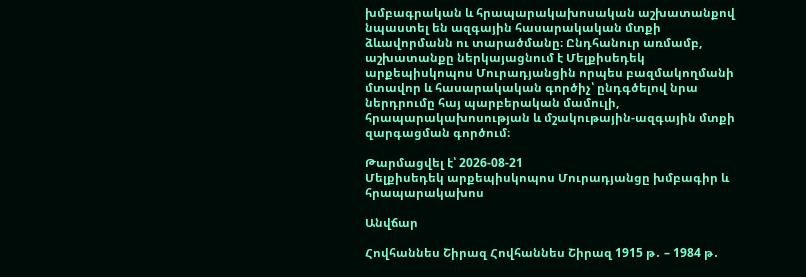խմբագրական և հրապարակախոսական աշխատանքով նպաստել են ազգային հասարակական մտքի ձևավորմանն ու տարածմանը։ Ընդհանուր առմամբ, աշխատանքը ներկայացնում է Մելքիսեդեկ արքեպիսկոպոս Մուրադյանցին որպես բազմակողմանի մտավոր և հասարակական գործիչ՝ ընդգծելով նրա ներդրումը հայ պարբերական մամուլի, հրապարակախոսության և մշակութային-ազգային մտքի զարգացման գործում։

Թարմացվել է՝ 2026-08-21
Մելքիսեդեկ արքեպիսկոպոս Մուրադյանցը խմբագիր և հրապարակախոս

Անվճար

Հովհաննես Շիրազ Հովհաննես Շիրազ 1915 թ․ – 1984 թ․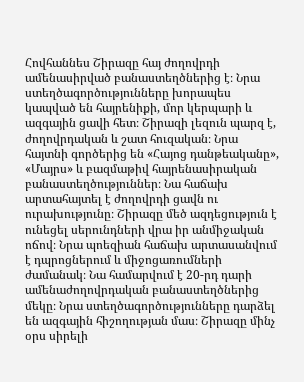Հովհաննես Շիրազը հայ ժողովրդի ամենասիրված բանաստեղծներից է։ Նրա ստեղծագործությունները խորապես կապված են հայրենիքի, մոր կերպարի և ազգային ցավի հետ։ Շիրազի լեզուն պարզ է, ժողովրդական և շատ հուզական։ Նրա հայտնի գործերից են «Հայոց դանթեականը», «Մայրս» և բազմաթիվ հայրենասիրական բանաստեղծություններ։ Նա հաճախ արտահայտել է ժողովրդի ցավն ու ուրախությունը։ Շիրազը մեծ ազդեցություն է ունեցել սերունդների վրա իր անմիջական ոճով։ Նրա պոեզիան հաճախ արտասանվում է դպրոցներում և միջոցառումների ժամանակ։ Նա համարվում է 20-րդ դարի ամենաժողովրդական բանաստեղծներից մեկը։ Նրա ստեղծագործությունները դարձել են ազգային հիշողության մաս։ Շիրազը մինչ օրս սիրելի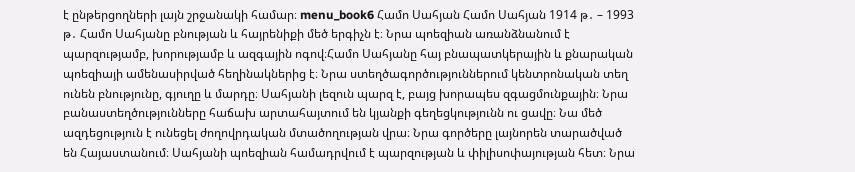է ընթերցողների լայն շրջանակի համար։ menu_book6 Համո Սահյան Համո Սահյան 1914 թ․ – 1993 թ․ Համո Սահյանը բնության և հայրենիքի մեծ երգիչն է։ Նրա պոեզիան առանձնանում է պարզությամբ, խորությամբ և ազգային ոգով։Համո Սահյանը հայ բնապատկերային և քնարական պոեզիայի ամենասիրված հեղինակներից է։ Նրա ստեղծագործություններում կենտրոնական տեղ ունեն բնությունը, գյուղը և մարդը։ Սահյանի լեզուն պարզ է, բայց խորապես զգացմունքային։ Նրա բանաստեղծությունները հաճախ արտահայտում են կյանքի գեղեցկությունն ու ցավը։ Նա մեծ ազդեցություն է ունեցել ժողովրդական մտածողության վրա։ Նրա գործերը լայնորեն տարածված են Հայաստանում։ Սահյանի պոեզիան համադրվում է պարզության և փիլիսոփայության հետ։ Նրա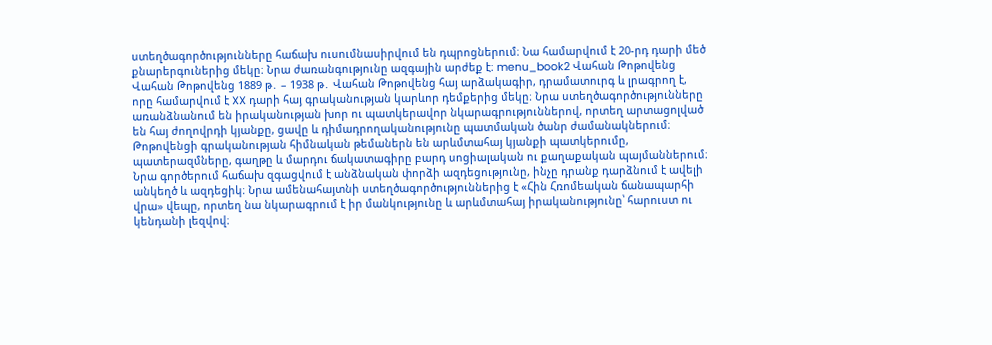ստեղծագործությունները հաճախ ուսումնասիրվում են դպրոցներում։ Նա համարվում է 20-րդ դարի մեծ քնարերգուներից մեկը։ Նրա ժառանգությունը ազգային արժեք է։ menu_book2 Վահան Թոթովենց Վահան Թոթովենց 1889 թ․ – 1938 թ․ Վահան Թոթովենց հայ արձակագիր, դրամատուրգ և լրագրող է, որը համարվում է XX դարի հայ գրականության կարևոր դեմքերից մեկը։ Նրա ստեղծագործությունները առանձնանում են իրականության խոր ու պատկերավոր նկարագրություններով, որտեղ արտացոլված են հայ ժողովրդի կյանքը, ցավը և դիմադրողականությունը պատմական ծանր ժամանակներում։ Թոթովենցի գրականության հիմնական թեմաներն են արևմտահայ կյանքի պատկերումը, պատերազմները, գաղթը և մարդու ճակատագիրը բարդ սոցիալական ու քաղաքական պայմաններում։ Նրա գործերում հաճախ զգացվում է անձնական փորձի ազդեցությունը, ինչը դրանք դարձնում է ավելի անկեղծ և ազդեցիկ։ Նրա ամենահայտնի ստեղծագործություններից է «Հին Հռոմեական ճանապարհի վրա» վեպը, որտեղ նա նկարագրում է իր մանկությունը և արևմտահայ իրականությունը՝ հարուստ ու կենդանի լեզվով։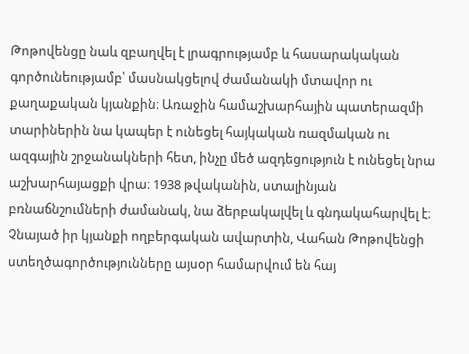Թոթովենցը նաև զբաղվել է լրագրությամբ և հասարակական գործունեությամբ՝ մասնակցելով ժամանակի մտավոր ու քաղաքական կյանքին։ Առաջին համաշխարհային պատերազմի տարիներին նա կապեր է ունեցել հայկական ռազմական ու ազգային շրջանակների հետ, ինչը մեծ ազդեցություն է ունեցել նրա աշխարհայացքի վրա։ 1938 թվականին, ստալինյան բռնաճնշումների ժամանակ, նա ձերբակալվել և գնդակահարվել է։ Չնայած իր կյանքի ողբերգական ավարտին, Վահան Թոթովենցի ստեղծագործությունները այսօր համարվում են հայ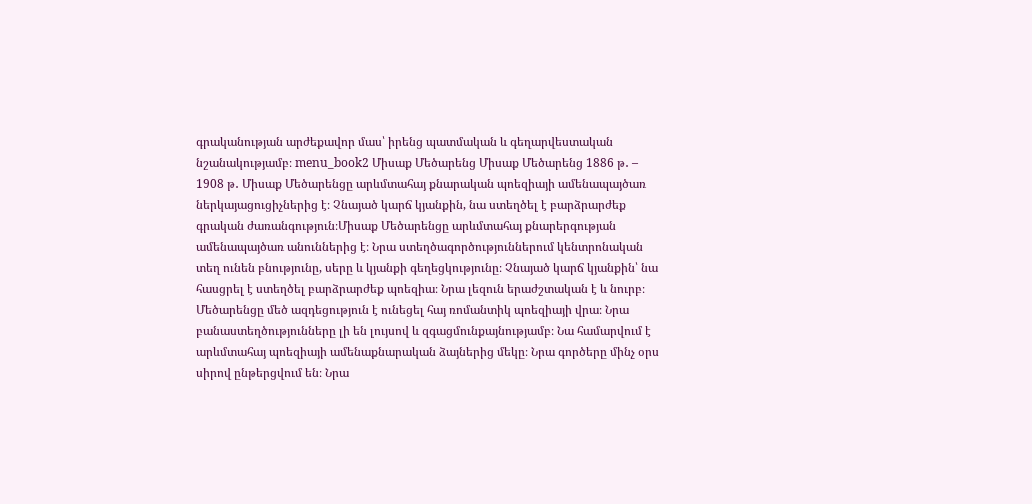գրականության արժեքավոր մաս՝ իրենց պատմական և գեղարվեստական նշանակությամբ։ menu_book2 Միսաք Մեծարենց Միսաք Մեծարենց 1886 թ․ – 1908 թ․ Միսաք Մեծարենցը արևմտահայ քնարական պոեզիայի ամենապայծառ ներկայացուցիչներից է։ Չնայած կարճ կյանքին, նա ստեղծել է բարձրարժեք գրական ժառանգություն։Միսաք Մեծարենցը արևմտահայ քնարերգության ամենապայծառ անուններից է։ Նրա ստեղծագործություններում կենտրոնական տեղ ունեն բնությունը, սերը և կյանքի գեղեցկությունը։ Չնայած կարճ կյանքին՝ նա հասցրել է ստեղծել բարձրարժեք պոեզիա։ Նրա լեզուն երաժշտական է և նուրբ։ Մեծարենցը մեծ ազդեցություն է ունեցել հայ ռոմանտիկ պոեզիայի վրա։ Նրա բանաստեղծությունները լի են լույսով և զգացմունքայնությամբ։ Նա համարվում է արևմտահայ պոեզիայի ամենաքնարական ձայներից մեկը։ Նրա գործերը մինչ օրս սիրով ընթերցվում են։ Նրա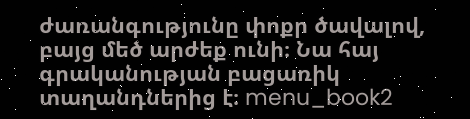ժառանգությունը փոքր ծավալով, բայց մեծ արժեք ունի։ Նա հայ գրականության բացառիկ տաղանդներից է։ menu_book2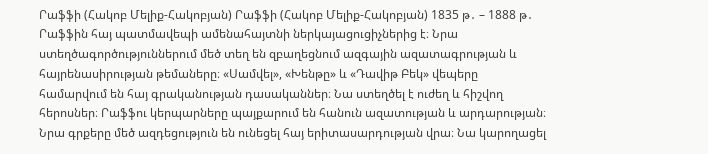Րաֆֆի (Հակոբ Մելիք-Հակոբյան) Րաֆֆի (Հակոբ Մելիք-Հակոբյան) 1835 թ․ – 1888 թ․ Րաֆֆին հայ պատմավեպի ամենահայտնի ներկայացուցիչներից է։ Նրա ստեղծագործություններում մեծ տեղ են զբաղեցնում ազգային ազատագրության և հայրենասիրության թեմաները։ «Սամվել», «Խենթը» և «Դավիթ Բեկ» վեպերը համարվում են հայ գրականության դասականներ։ Նա ստեղծել է ուժեղ և հիշվող հերոսներ։ Րաֆֆու կերպարները պայքարում են հանուն ազատության և արդարության։ Նրա գրքերը մեծ ազդեցություն են ունեցել հայ երիտասարդության վրա։ Նա կարողացել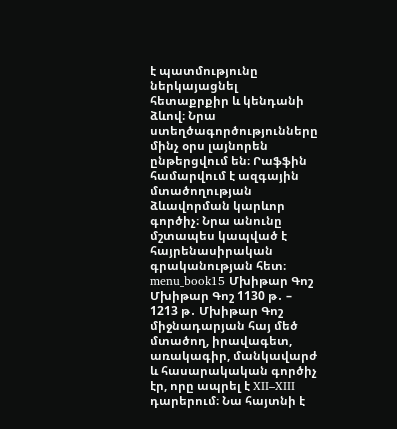է պատմությունը ներկայացնել հետաքրքիր և կենդանի ձևով։ Նրա ստեղծագործությունները մինչ օրս լայնորեն ընթերցվում են։ Րաֆֆին համարվում է ազգային մտածողության ձևավորման կարևոր գործիչ։ Նրա անունը մշտապես կապված է հայրենասիրական գրականության հետ։ menu_book15 Մխիթար Գոշ Մխիթար Գոշ 1130 թ․ – 1213 թ․ Մխիթար Գոշ միջնադարյան հայ մեծ մտածող, իրավագետ, առակագիր, մանկավարժ և հասարակական գործիչ էր, որը ապրել է XII–XIII դարերում։ Նա հայտնի է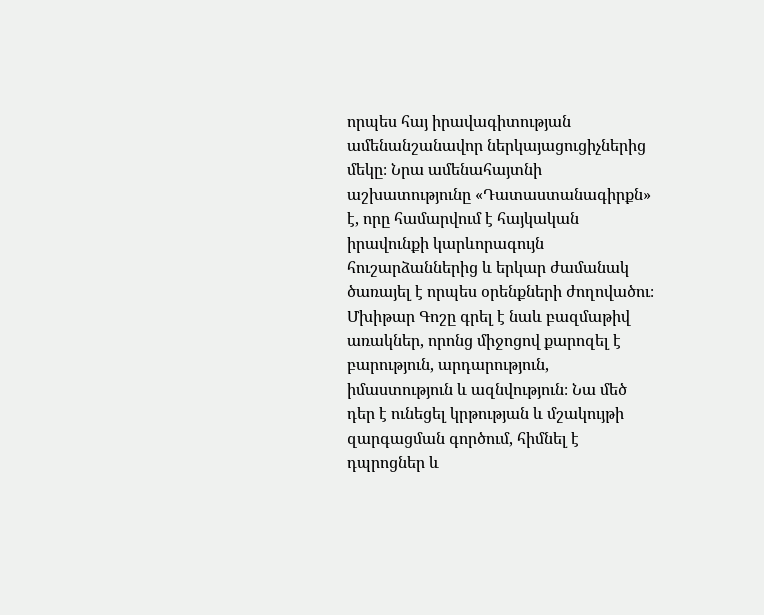որպես հայ իրավագիտության ամենանշանավոր ներկայացուցիչներից մեկը։ Նրա ամենահայտնի աշխատությունը «Դատաստանագիրքն» է, որը համարվում է հայկական իրավունքի կարևորագույն հուշարձաններից և երկար ժամանակ ծառայել է որպես օրենքների ժողովածու։ Մխիթար Գոշը գրել է նաև բազմաթիվ առակներ, որոնց միջոցով քարոզել է բարություն, արդարություն, իմաստություն և ազնվություն։ Նա մեծ դեր է ունեցել կրթության և մշակույթի զարգացման գործում, հիմնել է դպրոցներ և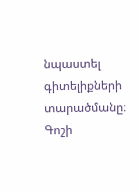նպաստել գիտելիքների տարածմանը։ Գոշի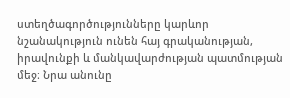ստեղծագործությունները կարևոր նշանակություն ունեն հայ գրականության, իրավունքի և մանկավարժության պատմության մեջ։ Նրա անունը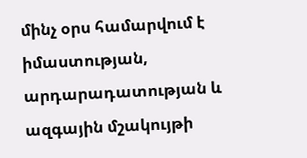մինչ օրս համարվում է իմաստության, արդարադատության և ազգային մշակույթի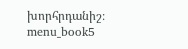խորհրդանիշ։ menu_book5